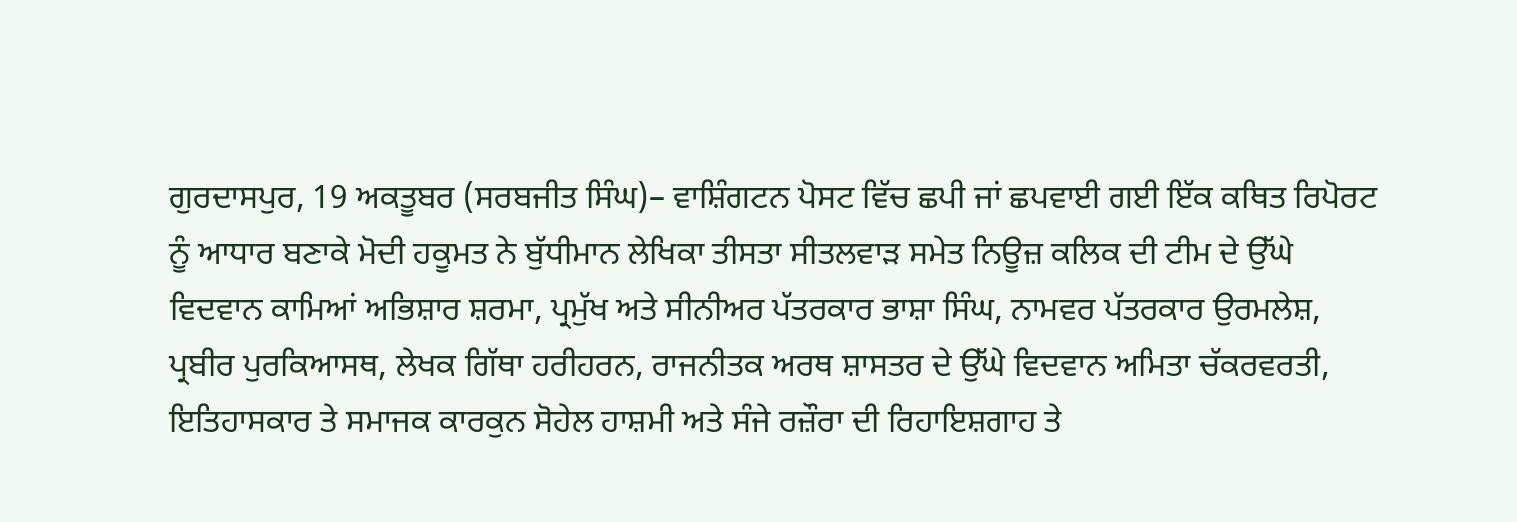ਗੁਰਦਾਸਪੁਰ, 19 ਅਕਤੂਬਰ (ਸਰਬਜੀਤ ਸਿੰਘ)– ਵਾਸ਼ਿੰਗਟਨ ਪੋਸਟ ਵਿੱਚ ਛਪੀ ਜਾਂ ਛਪਵਾਈ ਗਈ ਇੱਕ ਕਥਿਤ ਰਿਪੋਰਟ ਨੂੰ ਆਧਾਰ ਬਣਾਕੇ ਮੋਦੀ ਹਕੂਮਤ ਨੇ ਬੁੱਧੀਮਾਨ ਲੇਖਿਕਾ ਤੀਸਤਾ ਸੀਤਲਵਾੜ ਸਮੇਤ ਨਿਊਜ਼ ਕਲਿਕ ਦੀ ਟੀਮ ਦੇ ਉੱਘੇ ਵਿਦਵਾਨ ਕਾਮਿਆਂ ਅਭਿਸ਼ਾਰ ਸ਼ਰਮਾ, ਪ੍ਰਮੁੱਖ ਅਤੇ ਸੀਨੀਅਰ ਪੱਤਰਕਾਰ ਭਾਸ਼ਾ ਸਿੰਘ, ਨਾਮਵਰ ਪੱਤਰਕਾਰ ਉਰਮਲੇਸ਼, ਪ੍ਰਬੀਰ ਪੁਰਕਿਆਸਥ, ਲੇਖਕ ਗਿੱਥਾ ਹਰੀਹਰਨ, ਰਾਜਨੀਤਕ ਅਰਥ ਸ਼ਾਸਤਰ ਦੇ ਉੱਘੇ ਵਿਦਵਾਨ ਅਮਿਤਾ ਚੱਕਰਵਰਤੀ, ਇਤਿਹਾਸਕਾਰ ਤੇ ਸਮਾਜਕ ਕਾਰਕੁਨ ਸੋਹੇਲ ਹਾਸ਼ਮੀ ਅਤੇ ਸੰਜੇ ਰਜ਼ੌਰਾ ਦੀ ਰਿਹਾਇਸ਼ਗਾਹ ਤੇ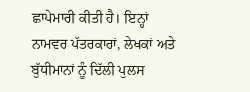ਛਾਪੇਮਾਰੀ ਕੀਤੀ ਹੈ। ਇਨ੍ਹਾਂ ਨਾਮਵਰ ਪੱਤਰਕਾਰਾਂ, ਲੇਖਕਾਂ ਅਤੇ ਬੁੱਧੀਮਾਨਾਂ ਨੂੰ ਦਿੱਲੀ ਪੁਲਸ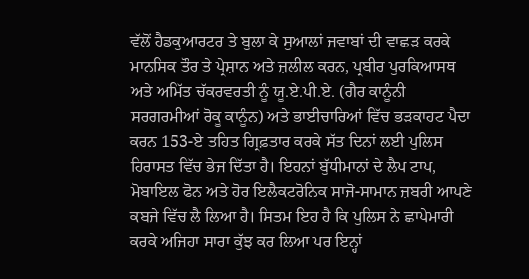ਵੱਲੋਂ ਹੈਡਕੁਆਰਟਰ ਤੇ ਬੁਲਾ ਕੇ ਸੁਆਲਾਂ ਜਵਾਬਾਂ ਦੀ ਵਾਛੜ ਕਰਕੇ ਮਾਨਸਿਕ ਤੌਰ ਤੇ ਪ੍ਰੇਸ਼ਾਨ ਅਤੇ ਜ਼ਲੀਲ ਕਰਨ, ਪ੍ਰਬੀਰ ਪੁਰਕਿਆਸਥ ਅਤੇ ਅਮਿੱਤ ਚੱਕਰਵਰਤੀ ਨੂੰ ਯੂ.ਏ.ਪੀ.ਏ. (ਗੈਰ ਕਾਨੂੰਨੀ ਸਰਗਰਮੀਆਂ ਰੋਕੂ ਕਾਨੂੰਨ) ਅਤੇ ਭਾਈਚਾਰਿਆਂ ਵਿੱਚ ਭੜਕਾਹਟ ਪੈਦਾ ਕਰਨ 153-ਏ ਤਹਿਤ ਗ੍ਰਿਫ਼ਤਾਰ ਕਰਕੇ ਸੱਤ ਦਿਨਾਂ ਲਈ ਪੁਲਿਸ ਹਿਰਾਸਤ ਵਿੱਚ ਭੇਜ ਦਿੱਤਾ ਹੈ। ਇਹਨਾਂ ਬੁੱਧੀਮਾਨਾਂ ਦੇ ਲੈਪ ਟਾਪ, ਮੋਬਾਇਲ ਫੋਨ ਅਤੇ ਹੋਰ ਇਲੈਕਟਰੋਨਿਕ ਸਾਜੋ-ਸਾਮਾਨ ਜ਼ਬਰੀ ਆਪਣੇ ਕਬਜੇ ਵਿੱਚ ਲੈ ਲਿਆ ਹੈ। ਸਿਤਮ ਇਹ ਹੈ ਕਿ ਪੁਲਿਸ ਨੇ ਛਾਪੇਮਾਰੀ ਕਰਕੇ ਅਜਿਹਾ ਸਾਰਾ ਕੁੱਝ ਕਰ ਲਿਆ ਪਰ ਇਨ੍ਹਾਂ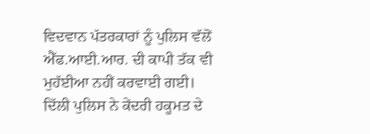ਵਿਦਵਾਨ ਪੱਤਰਕਾਰਾਂ ਨੂੰ ਪੁਲਿਸ ਵੱਲੋਂ ਐੱਫ.ਆਈ.ਆਰ. ਦੀ ਕਾਪੀ ਤੱਕ ਵੀ ਮੁਹੱਈਆ ਨਹੀਂ ਕਰਵਾਈ ਗਈ।
ਦਿੱਲੀ ਪੁਲਿਸ ਨੇ ਕੇਂਦਰੀ ਹਕੂਮਤ ਦੇ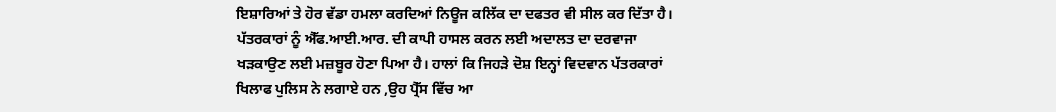ਇਸ਼ਾਰਿਆਂ ਤੇ ਹੋਰ ਵੱਡਾ ਹਮਲਾ ਕਰਦਿਆਂ ਨਿਊਜ ਕਲਿੱਕ ਦਾ ਦਫਤਰ ਵੀ ਸੀਲ ਕਰ ਦਿੱਤਾ ਹੈ। ਪੱਤਰਕਾਰਾਂ ਨੂੰ ਐੱਫ.ਆਈ.ਆਰ. ਦੀ ਕਾਪੀ ਹਾਸਲ ਕਰਨ ਲਈ ਅਦਾਲਤ ਦਾ ਦਰਵਾਜਾ ਖੜਕਾਉਣ ਲਈ ਮਜ਼ਬੂਰ ਹੋਣਾ ਪਿਆ ਹੈ। ਹਾਲਾਂ ਕਿ ਜਿਹੜੇ ਦੋਸ਼ ਇਨ੍ਹਾਂ ਵਿਦਵਾਨ ਪੱਤਰਕਾਰਾਂ ਖਿਲਾਫ ਪੁਲਿਸ ਨੇ ਲਗਾਏ ਹਨ ,ਉਹ ਪ੍ਰੈੱਸ ਵਿੱਚ ਆ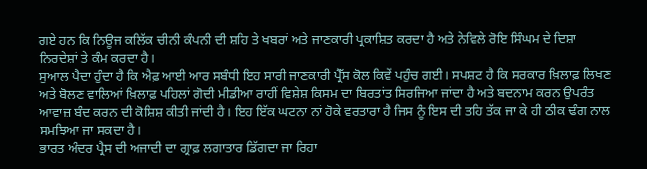ਗਏ ਹਨ ਕਿ ਨਿਊਜ ਕਲਿੱਕ ਚੀਨੀ ਕੰਪਨੀ ਦੀ ਸ਼ਹਿ ਤੇ ਖਬਰਾਂ ਅਤੇ ਜਾਣਕਾਰੀ ਪ੍ਰਕਾਸ਼ਿਤ ਕਰਦਾ ਹੈ ਅਤੇ ਨੇਵਿਲੇ ਰੋਇ ਸਿੰਘਮ ਦੇ ਦਿਸ਼ਾ ਨਿਰਦੇਸ਼ਾਂ ਤੇ ਕੰਮ ਕਰਦਾ ਹੈ।
ਸੁਆਲ ਪੈਦਾ ਹੁੰਦਾ ਹੈ ਕਿ ਐਫ਼ ਆਈ ਆਰ ਸਬੰਧੀ ਇਹ ਸਾਰੀ ਜਾਣਕਾਰੀ ਪ੍ਰੈੱਸ ਕੋਲ ਕਿਵੇਂ ਪਹੁੰਚ ਗਈ। ਸਪਸ਼ਟ ਹੈ ਕਿ ਸਰਕਾਰ ਖ਼ਿਲਾਫ਼ ਲਿਖਣ ਅਤੇ ਬੋਲਣ ਵਾਲਿਆਂ ਖ਼ਿਲਾਫ਼ ਪਹਿਲਾਂ ਗੋਦੀ ਮੀਡੀਆ ਰਾਹੀਂ ਵਿਸ਼ੇਸ਼ ਕਿਸਮ ਦਾ ਬਿਰਤਾਂਤ ਸਿਰਜਿਆ ਜਾਂਦਾ ਹੈ ਅਤੇ ਬਦਨਾਮ ਕਰਨ ਉਪਰੰਤ ਆਵਾਜ਼ ਬੰਦ ਕਰਨ ਦੀ ਕੋਸ਼ਿਸ਼ ਕੀਤੀ ਜਾਂਦੀ ਹੈ। ਇਹ ਇੱਕ ਘਟਨਾ ਨਾਂ ਹੋਕੇ ਵਰਤਾਰਾ ਹੈ ਜਿਸ ਨੂੰ ਇਸ ਦੀ ਤਹਿ ਤੱਕ ਜਾ ਕੇ ਹੀ ਠੀਕ ਢੰਗ ਨਾਲ ਸਮਝਿਆ ਜਾ ਸਕਦਾ ਹੈ।
ਭਾਰਤ ਅੰਦਰ ਪ੍ਰੈਸ ਦੀ ਅਜਾਦੀ ਦਾ ਗ੍ਰਾਫ਼ ਲਗਾਤਾਰ ਡਿੱਗਦਾ ਜਾ ਰਿਹਾ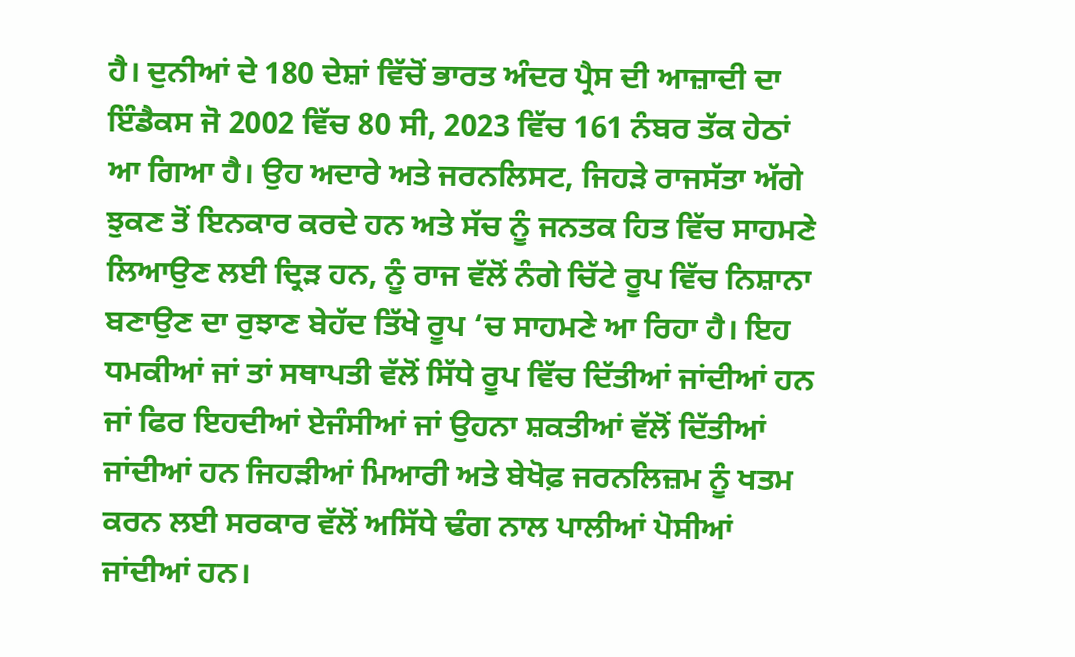ਹੈ। ਦੁਨੀਆਂ ਦੇ 180 ਦੇਸ਼ਾਂ ਵਿੱਚੋਂ ਭਾਰਤ ਅੰਦਰ ਪ੍ਰੈਸ ਦੀ ਆਜ਼ਾਦੀ ਦਾ ਇੰਡੈਕਸ ਜੋ 2002 ਵਿੱਚ 80 ਸੀ, 2023 ਵਿੱਚ 161 ਨੰਬਰ ਤੱਕ ਹੇਠਾਂ ਆ ਗਿਆ ਹੈ। ਉਹ ਅਦਾਰੇ ਅਤੇ ਜਰਨਲਿਸਟ, ਜਿਹੜੇ ਰਾਜਸੱਤਾ ਅੱਗੇ ਝੁਕਣ ਤੋਂ ਇਨਕਾਰ ਕਰਦੇ ਹਨ ਅਤੇ ਸੱਚ ਨੂੰ ਜਨਤਕ ਹਿਤ ਵਿੱਚ ਸਾਹਮਣੇ ਲਿਆਉਣ ਲਈ ਦ੍ਰਿੜ ਹਨ, ਨੂੰ ਰਾਜ ਵੱਲੋਂ ਨੰਗੇ ਚਿੱਟੇ ਰੂਪ ਵਿੱਚ ਨਿਸ਼ਾਨਾ ਬਣਾਉਣ ਦਾ ਰੁਝਾਣ ਬੇਹੱਦ ਤਿੱਖੇ ਰੂਪ ‘ਚ ਸਾਹਮਣੇ ਆ ਰਿਹਾ ਹੈ। ਇਹ ਧਮਕੀਆਂ ਜਾਂ ਤਾਂ ਸਥਾਪਤੀ ਵੱਲੋਂ ਸਿੱਧੇ ਰੂਪ ਵਿੱਚ ਦਿੱਤੀਆਂ ਜਾਂਦੀਆਂ ਹਨ ਜਾਂ ਫਿਰ ਇਹਦੀਆਂ ਏਜੰਸੀਆਂ ਜਾਂ ਉਹਨਾ ਸ਼ਕਤੀਆਂ ਵੱਲੋਂ ਦਿੱਤੀਆਂ ਜਾਂਦੀਆਂ ਹਨ ਜਿਹੜੀਆਂ ਮਿਆਰੀ ਅਤੇ ਬੇਖੋਫ਼ ਜਰਨਲਿਜ਼ਮ ਨੂੰ ਖਤਮ ਕਰਨ ਲਈ ਸਰਕਾਰ ਵੱਲੋਂ ਅਸਿੱਧੇ ਢੰਗ ਨਾਲ ਪਾਲੀਆਂ ਪੋਸੀਆਂ ਜਾਂਦੀਆਂ ਹਨ।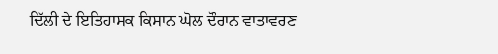ਦਿੱਲੀ ਦੇ ਇਤਿਹਾਸਕ ਕਿਸਾਨ ਘੋਲ ਦੌਰਾਨ ਵਾਤਾਵਰਣ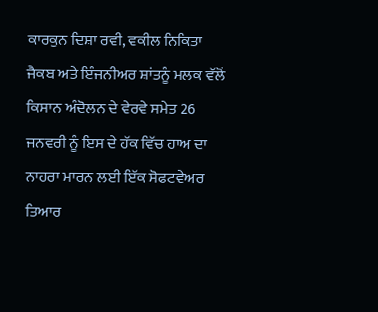ਕਾਰਕੁਨ ਦਿਸ਼ਾ ਰਵੀ, ਵਕੀਲ ਨਿਕਿਤਾ ਜੈਕਬ ਅਤੇ ਇੰਜਨੀਅਰ ਸ਼ਾਂਤਨੂੰ ਮਲਕ ਵੱਲੋਂ ਕਿਸਾਨ ਅੰਦੋਲਨ ਦੇ ਵੇਰਵੇ ਸਮੇਤ 26 ਜਨਵਰੀ ਨੂੰ ਇਸ ਦੇ ਹੱਕ ਵਿੱਚ ਹਾਅ ਦਾ ਨਾਹਰਾ ਮਾਰਨ ਲਈ ਇੱਕ ਸੋਫਟਵੇਅਰ ਤਿਆਰ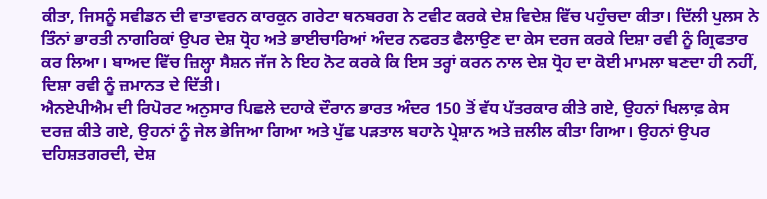ਕੀਤਾ, ਜਿਸਨੂੰ ਸਵੀਡਨ ਦੀ ਵਾਤਾਵਰਨ ਕਾਰਕੁਨ ਗਰੇਟਾ ਥਨਬਰਗ ਨੇ ਟਵੀਟ ਕਰਕੇ ਦੇਸ਼ ਵਿਦੇਸ਼ ਵਿੱਚ ਪਹੁੰਚਦਾ ਕੀਤਾ। ਦਿੱਲੀ ਪੁਲਸ ਨੇ ਤਿੰਨਾਂ ਭਾਰਤੀ ਨਾਗਰਿਕਾਂ ਉਪਰ ਦੇਸ਼ ਧ੍ਰੋਹ ਅਤੇ ਭਾਈਚਾਰਿਆਂ ਅੰਦਰ ਨਫਰਤ ਫੈਲਾਉਣ ਦਾ ਕੇਸ ਦਰਜ ਕਰਕੇ ਦਿਸ਼ਾ ਰਵੀ ਨੂੰ ਗ੍ਰਿਫਤਾਰ ਕਰ ਲਿਆ। ਬਾਅਦ ਵਿੱਚ ਜ਼ਿਲ੍ਹਾ ਸੈਸ਼ਨ ਜੱਜ ਨੇ ਇਹ ਨੋਟ ਕਰਕੇ ਕਿ ਇਸ ਤਰ੍ਹਾਂ ਕਰਨ ਨਾਲ ਦੇਸ਼ ਧ੍ਰੋਹ ਦਾ ਕੋਈ ਮਾਮਲਾ ਬਣਦਾ ਹੀ ਨਹੀਂ, ਦਿਸ਼ਾ ਰਵੀ ਨੂੰ ਜ਼ਮਾਨਤ ਦੇ ਦਿੱਤੀ।
ਐਨਏਪੀਐਮ ਦੀ ਰਿਪੋਰਟ ਅਨੁਸਾਰ ਪਿਛਲੇ ਦਹਾਕੇ ਦੌਰਾਨ ਭਾਰਤ ਅੰਦਰ 150 ਤੋਂ ਵੱਧ ਪੱਤਰਕਾਰ ਕੀਤੇ ਗਏ, ਉਹਨਾਂ ਖਿਲਾਫ਼ ਕੇਸ ਦਰਜ਼ ਕੀਤੇ ਗਏ, ਉਹਨਾਂ ਨੂੰ ਜੇਲ ਭੇਜਿਆ ਗਿਆ ਅਤੇ ਪੁੱਛ ਪੜਤਾਲ ਬਹਾਨੇ ਪ੍ਰੇਸ਼ਾਨ ਅਤੇ ਜ਼ਲੀਲ ਕੀਤਾ ਗਿਆ। ਉਹਨਾਂ ਉਪਰ ਦਹਿਸ਼ਤਗਰਦੀ, ਦੇਸ਼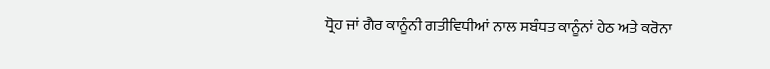ਧ੍ਰੋਹ ਜਾਂ ਗੈਰ ਕਾਨੂੰਨੀ ਗਤੀਵਿਧੀਆਂ ਨਾਲ ਸਬੰਧਤ ਕਾਨੂੰਨਾਂ ਹੇਠ ਅਤੇ ਕਰੋਨਾ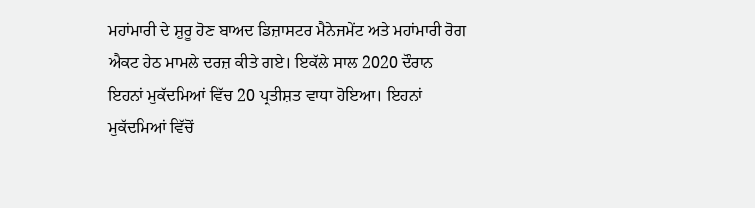ਮਹਾਂਮਾਰੀ ਦੇ ਸ਼ੁਰੂ ਹੋਣ ਬਾਅਦ ਡਿਜ਼ਾਸਟਰ ਮੈਨੇਜਮੇਂਟ ਅਤੇ ਮਹਾਂਮਾਰੀ ਰੋਗ ਐਕਟ ਹੇਠ ਮਾਮਲੇ ਦਰਜ਼ ਕੀਤੇ ਗਏ। ਇਕੱਲੇ ਸਾਲ 2020 ਦੌਰਾਨ ਇਹਨਾਂ ਮੁਕੱਦਮਿਆਂ ਵਿੱਚ 20 ਪ੍ਰਤੀਸ਼ਤ ਵਾਧਾ ਹੋਇਆ। ਇਹਨਾਂ ਮੁਕੱਦਮਿਆਂ ਵਿੱਚੋਂ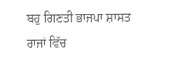ਬਹੁ ਗਿਣਤੀ ਭਾਜਪਾ ਸ਼ਾਸਤ ਰਾਜਾਂ ਵਿੱਚ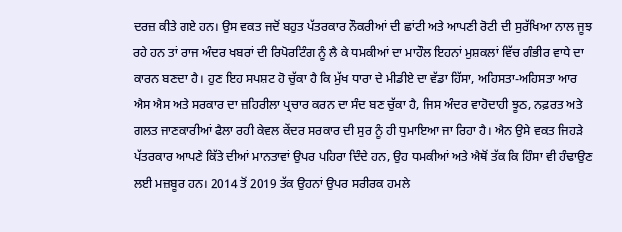ਦਰਜ਼ ਕੀਤੇ ਗਏ ਹਨ। ਉਸ ਵਕਤ ਜਦੋਂ ਬਹੁਤ ਪੱਤਰਕਾਰ ਨੌਕਰੀਆਂ ਦੀ ਛਾਂਟੀ ਅਤੇ ਆਪਣੀ ਰੋਟੀ ਦੀ ਸੁਰੱਖਿਆ ਨਾਲ ਜੂਝ ਰਹੇ ਹਨ ਤਾਂ ਰਾਜ ਅੰਦਰ ਖਬਰਾਂ ਦੀ ਰਿਪੋਰਟਿੰਗ ਨੂੰ ਲੈ ਕੇ ਧਮਕੀਆਂ ਦਾ ਮਾਹੌਲ ਇਹਨਾਂ ਮੁਸ਼ਕਲਾਂ ਵਿੱਚ ਗੰਭੀਰ ਵਾਧੇ ਦਾ ਕਾਰਨ ਬਣਦਾ ਹੈ। ਹੁਣ ਇਹ ਸਪਸ਼ਟ ਹੋ ਚੁੱਕਾ ਹੈ ਕਿ ਮੁੱਖ ਧਾਰਾ ਦੇ ਮੀਡੀਏ ਦਾ ਵੱਡਾ ਹਿੱਸਾ, ਅਹਿਸਤਾ-ਅਹਿਸਤਾ ਆਰ ਐਸ ਐਸ ਅਤੇ ਸਰਕਾਰ ਦਾ ਜ਼ਹਿਰੀਲਾ ਪ੍ਰਚਾਰ ਕਰਨ ਦਾ ਸੰਦ ਬਣ ਚੁੱਕਾ ਹੈ, ਜਿਸ ਅੰਦਰ ਵਾਹੋਦਾਹੀ ਝੂਠ, ਨਫ਼ਰਤ ਅਤੇ ਗਲਤ ਜਾਣਕਾਰੀਆਂ ਫੈਲਾ ਰਹੀ ਕੇਵਲ ਕੇਂਦਰ ਸਰਕਾਰ ਦੀ ਸੁਰ ਨੂੰ ਹੀ ਧੁਮਾਇਆ ਜਾ ਰਿਹਾ ਹੈ। ਐਨ ਉਸੇ ਵਕਤ ਜਿਹੜੇ ਪੱਤਰਕਾਰ ਆਪਣੇ ਕਿੱਤੇ ਦੀਆਂ ਮਾਨਤਾਵਾਂ ਉਪਰ ਪਹਿਰਾ ਦਿੰਦੇ ਹਨ, ਉਹ ਧਮਕੀਆਂ ਅਤੇ ਐਥੋਂ ਤੱਕ ਕਿ ਹਿੰਸਾ ਵੀ ਹੰਢਾਉਣ ਲਈ ਮਜ਼ਬੂਰ ਹਨ। 2014 ਤੋਂ 2019 ਤੱਕ ਉਹਨਾਂ ਉਪਰ ਸਰੀਰਕ ਹਮਲੇ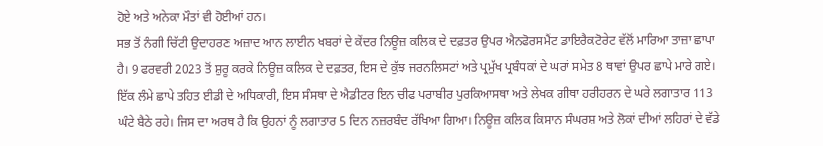ਹੋਏ ਅਤੇ ਅਨੇਕਾ ਮੌਤਾਂ ਵੀ ਹੋਈਆਂ ਹਨ।
ਸਭ ਤੋਂ ਨੰਗੀ ਚਿੱਟੀ ਉਦਾਹਰਣ ਅਜ਼ਾਦ ਆਨ ਲਾਈਨ ਖਬਰਾਂ ਦੇ ਕੇਂਦਰ ਨਿਊਜ਼ ਕਲਿਕ ਦੇ ਦਫ਼ਤਰ ਉਪਰ ਐਨਫੋਰਸਮੈਂਟ ਡਾਇਰੈਕਟੋਰੇਟ ਵੱਲੋਂ ਮਾਰਿਆ ਤਾਜ਼ਾ ਛਾਪਾ ਹੈ। 9 ਫਰਵਰੀ 2023 ਤੋਂ ਸ਼ੁਰੂ ਕਰਕੇ ਨਿਊਜ਼ ਕਲਿਕ ਦੇ ਦਫ਼ਤਰ, ਇਸ ਦੇ ਕੁੱਝ ਜਰਨਲਿਸਟਾਂ ਅਤੇ ਪ੍ਰਮੁੱਖ ਪ੍ਰਬੰਧਕਾਂ ਦੇ ਘਰਾਂ ਸਮੇਤ 8 ਥਾਵਾਂ ਉਪਰ ਛਾਪੇ ਮਾਰੇ ਗਏ। ਇੱਕ ਲੰਮੇ ਛਾਪੇ ਤਹਿਤ ਈਡੀ ਦੇ ਅਧਿਕਾਰੀ, ਇਸ ਸੰਸਥਾ ਦੇ ਐਡੀਟਰ ਇਨ ਚੀਫ ਪਰਾਬੀਰ ਪੁਰਕਿਆਸਥਾ ਅਤੇ ਲੇਖਕ ਗੀਥਾ ਹਰੀਹਰਨ ਦੇ ਘਰੇ ਲਗਾਤਾਰ 113 ਘੰਟੇ ਬੈਠੇ ਰਹੇ। ਜਿਸ ਦਾ ਅਰਥ ਹੈ ਕਿ ਉਹਨਾਂ ਨੂੰ ਲਗਾਤਾਰ 5 ਦਿਨ ਨਜ਼ਰਬੰਦ ਰੱਖਿਆ ਗਿਆ। ਨਿਊਜ਼ ਕਲਿਕ ਕਿਸਾਨ ਸੰਘਰਸ਼ ਅਤੇ ਲੋਕਾਂ ਦੀਆਂ ਲਹਿਰਾਂ ਦੇ ਵੱਡੇ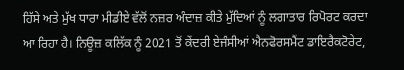ਹਿੱਸੇ ਅਤੇ ਮੁੱਖ ਧਾਰਾ ਮੀਡੀਏ ਵੱਲੋਂ ਨਜ਼ਰ ਅੰਦਾਜ਼ ਕੀਤੇ ਮੁੱਦਿਆਂ ਨੂੰ ਲਗਾਤਾਰ ਰਿਪੋਰਟ ਕਰਦਾ ਆ ਰਿਹਾ ਹੈ। ਨਿਊਜ਼ ਕਲਿੱਕ ਨੂੰ 2021 ਤੋਂ ਕੇਂਦਰੀ ਏਜੰਸੀਆਂ ਐਨਫੋਰਸਮੈਂਟ ਡਾਇਰੈਕਟੋਰੇਟ,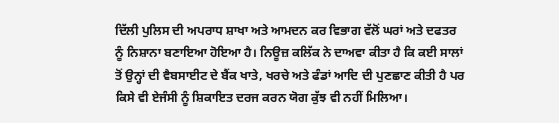ਦਿੱਲੀ ਪੁਲਿਸ ਦੀ ਅਪਰਾਧ ਸ਼ਾਖਾ ਅਤੇ ਆਮਦਨ ਕਰ ਵਿਭਾਗ ਵੱਲੋਂ ਘਰਾਂ ਅਤੇ ਦਫਤਰ ਨੂੰ ਨਿਸ਼ਾਨਾ ਬਣਾਇਆ ਹੋਇਆ ਹੈ। ਨਿਊਜ਼ ਕਲਿੱਕ ਨੇ ਦਾਅਵਾ ਕੀਤਾ ਹੈ ਕਿ ਕਈ ਸਾਲਾਂ ਤੋਂ ਉਨ੍ਹਾਂ ਦੀ ਵੈਬਸਾਈਟ ਦੇ ਬੈਂਕ ਖਾਤੇ, ਖਰਚੇ ਅਤੇ ਫੰਡਾਂ ਆਦਿ ਦੀ ਪੁਣਛਾਣ ਕੀਤੀ ਹੈ ਪਰ ਕਿਸੇ ਵੀ ਏਜੰਸੀ ਨੂੰ ਸ਼ਿਕਾਇਤ ਦਰਜ ਕਰਨ ਯੋਗ ਕੁੱਝ ਵੀ ਨਹੀਂ ਮਿਲਿਆ।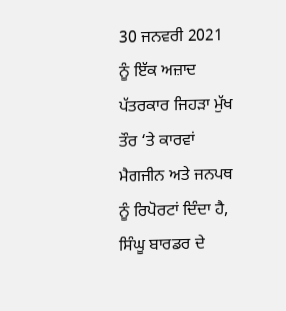30 ਜਨਵਰੀ 2021 ਨੂੰ ਇੱਕ ਅਜ਼ਾਦ ਪੱਤਰਕਾਰ ਜਿਹੜਾ ਮੁੱਖ ਤੌਰ ‘ਤੇ ਕਾਰਵਾਂ ਮੈਗਜੀਨ ਅਤੇ ਜਨਪਥ ਨੂੰ ਰਿਪੋਰਟਾਂ ਦਿੰਦਾ ਹੈ, ਸਿੰਘੂ ਬਾਰਡਰ ਦੇ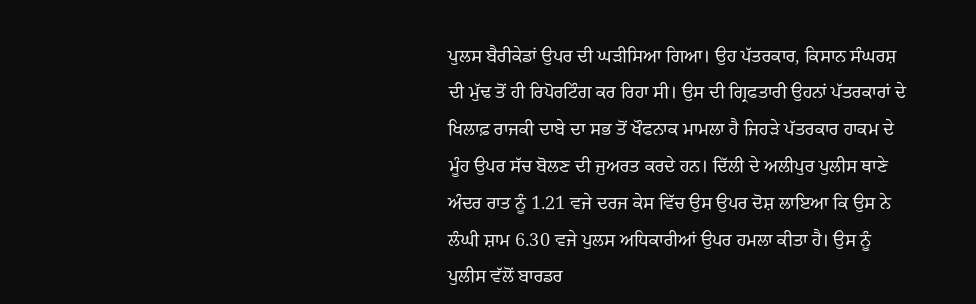ਪੁਲਸ ਬੈਰੀਕੇਡਾਂ ਉਪਰ ਦੀ ਘੜੀਸਿਆ ਗਿਆ। ਉਹ ਪੱਤਰਕਾਰ, ਕਿਸਾਨ ਸੰਘਰਸ਼ ਦੀ ਮੁੱਢ ਤੋਂ ਹੀ ਰਿਪੋਰਟਿੰਗ ਕਰ ਰਿਹਾ ਸੀ। ਉਸ ਦੀ ਗ੍ਰਿਫਤਾਰੀ ਉਹਨਾਂ ਪੱਤਰਕਾਰਾਂ ਦੇ ਖਿਲਾਫ਼ ਰਾਜਕੀ ਦਾਬੇ ਦਾ ਸਭ ਤੋਂ ਖੌਫਨਾਕ ਮਾਮਲਾ ਹੈ ਜਿਹੜੇ ਪੱਤਰਕਾਰ ਹਾਕਮ ਦੇ ਮੂੰਹ ਉਪਰ ਸੱਚ ਬੋਲਣ ਦੀ ਜੁਅਰਤ ਕਰਦੇ ਹਨ। ਦਿੱਲੀ ਦੇ ਅਲੀਪੁਰ ਪੁਲੀਸ ਥਾਣੇ ਅੰਦਰ ਰਾਤ ਨੂੰ 1.21 ਵਜੇ ਦਰਜ ਕੇਸ ਵਿੱਚ ਉਸ ਉਪਰ ਦੋਸ਼ ਲਾਇਆ ਕਿ ਉਸ ਨੇ ਲੰਘੀ ਸ਼ਾਮ 6.30 ਵਜੇ ਪੁਲਸ ਅਧਿਕਾਰੀਆਂ ਉਪਰ ਹਮਲਾ ਕੀਤਾ ਹੈ। ਉਸ ਨੂੰ ਪੁਲੀਸ ਵੱਲੋਂ ਬਾਰਡਰ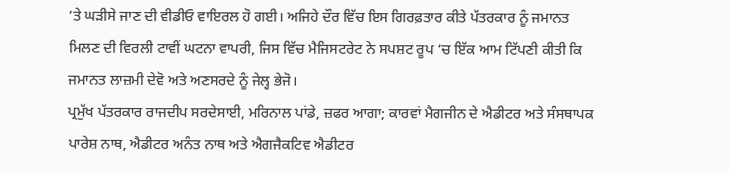‘ਤੇ ਘੜੀਸੇ ਜਾਣ ਦੀ ਵੀਡੀਓ ਵਾਇਰਲ ਹੋ ਗਈ। ਅਜਿਹੇ ਦੌਰ ਵਿੱਚ ਇਸ ਗਿਰਫ਼ਤਾਰ ਕੀਤੇ ਪੱਤਰਕਾਰ ਨੂੰ ਜਮਾਨਤ ਮਿਲਣ ਦੀ ਵਿਰਲੀ ਟਾਵੀਂ ਘਟਨਾ ਵਾਪਰੀ, ਜਿਸ ਵਿੱਚ ਮੈਜਿਸਟਰੇਟ ਨੇ ਸਪਸ਼ਟ ਰੂਪ ‘ਚ ਇੱਕ ਆਮ ਟਿੱਪਣੀ ਕੀਤੀ ਕਿ ਜਮਾਨਤ ਲਾਜ਼ਮੀ ਦੇਵੋ ਅਤੇ ਅਣਸਰਦੇ ਨੂੰ ਜੇਲ੍ਹ ਭੇਜੋ।
ਪ੍ਰਮੁੱਖ ਪੱਤਰਕਾਰ ਰਾਜਦੀਪ ਸਰਦੇਸਾਈ, ਮਰਿਨਾਲ ਪਾਂਡੇ, ਜ਼ਫਰ ਆਗਾ; ਕਾਰਵਾਂ ਮੈਗਜੀਨ ਦੇ ਐਡੀਟਰ ਅਤੇ ਸੰਸਥਾਪਕ ਪਾਰੇਸ਼ ਨਾਥ, ਐਡੀਟਰ ਅਨੰਤ ਨਾਥ ਅਤੇ ਐਗਜੈਕਟਿਵ ਐਡੀਟਰ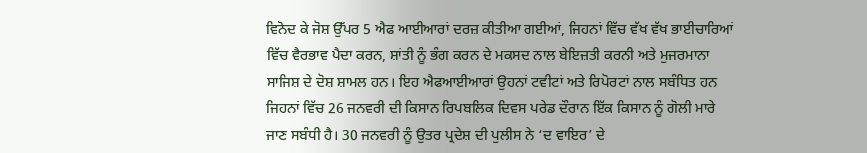ਵਿਨੋਦ ਕੇ ਜੋਸ਼ ਉੱਪਰ 5 ਐਫ ਆਈਆਰਾਂ ਦਰਜ਼ ਕੀਤੀਆ ਗਈਆਂ, ਜਿਹਨਾਂ ਵਿੱਚ ਵੱਖ ਵੱਖ ਭਾਈਚਾਰਿਆਂ ਵਿੱਚ ਵੈਰਭਾਵ ਪੈਦਾ ਕਰਨ, ਸ਼ਾਂਤੀ ਨੂੰ ਭੰਗ ਕਰਨ ਦੇ ਮਕਸਦ ਨਾਲ ਬੇਇਜ਼ਤੀ ਕਰਨੀ ਅਤੇ ਮੁਜਰਮਾਨਾ ਸਾਜਿਸ਼ ਦੇ ਦੋਸ਼ ਸ਼ਾਮਲ ਹਨ। ਇਹ ਐਫਆਈਆਰਾਂ ਉਹਨਾਂ ਟਵੀਟਾਂ ਅਤੇ ਰਿਪੋਰਟਾਂ ਨਾਲ ਸਬੰਧਿਤ ਹਨ ਜਿਹਨਾਂ ਵਿੱਚ 26 ਜਨਵਰੀ ਦੀ ਕਿਸਾਨ ਰਿਪਬਲਿਕ ਦਿਵਸ ਪਰੇਡ ਦੌਰਾਨ ਇੱਕ ਕਿਸਾਨ ਨੂੰ ਗੋਲੀ ਮਾਰੇ ਜਾਣ ਸਬੰਧੀ ਹੈ। 30 ਜਨਵਰੀ ਨੂੰ ਉਤਰ ਪ੍ਰਦੇਸ਼ ਦੀ ਪੁਲੀਸ ਨੇ ‘ਦ ਵਾਇਰ’ ਦੇ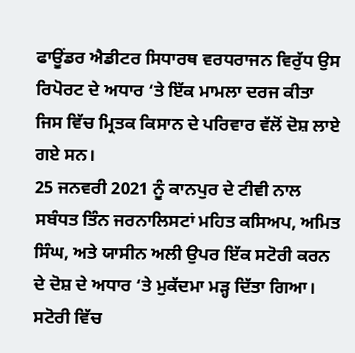ਫਾਊਂਡਰ ਐਡੀਟਰ ਸਿਧਾਰਥ ਵਰਧਰਾਜਨ ਵਿਰੁੱਧ ਉਸ ਰਿਪੋਰਟ ਦੇ ਅਧਾਰ ‘ਤੇ ਇੱਕ ਮਾਮਲਾ ਦਰਜ ਕੀਤਾ ਜਿਸ ਵਿੱਚ ਮ੍ਰਿਤਕ ਕਿਸਾਨ ਦੇ ਪਰਿਵਾਰ ਵੱਲੋਂ ਦੋਸ਼ ਲਾਏ ਗਏ ਸਨ।
25 ਜਨਵਰੀ 2021 ਨੂੰ ਕਾਨਪੁਰ ਦੇ ਟੀਵੀ ਨਾਲ ਸਬੰਧਤ ਤਿੰਨ ਜਰਨਾਲਿਸਟਾਂ ਮਹਿਤ ਕਸਿਅਪ, ਅਮਿਤ ਸਿੰਘ, ਅਤੇ ਯਾਸੀਨ ਅਲੀ ਉਪਰ ਇੱਕ ਸਟੋਰੀ ਕਰਨ ਦੇ ਦੋਸ਼ ਦੇ ਅਧਾਰ ‘ਤੇ ਮੁਕੱਦਮਾ ਮੜ੍ਹ ਦਿੱਤਾ ਗਿਆ। ਸਟੋਰੀ ਵਿੱਚ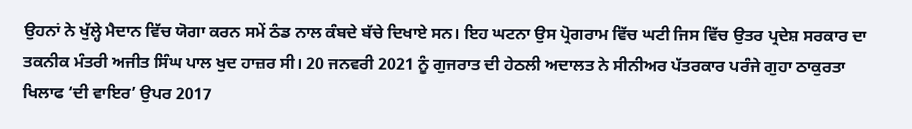ਉਹਨਾਂ ਨੇ ਖੁੱਲ੍ਹੇ ਮੈਦਾਨ ਵਿੱਚ ਯੋਗਾ ਕਰਨ ਸਮੇਂ ਠੰਡ ਨਾਲ ਕੰਬਦੇ ਬੱਚੇ ਦਿਖਾਏ ਸਨ। ਇਹ ਘਟਨਾ ਉਸ ਪ੍ਰੋਗਰਾਮ ਵਿੱਚ ਘਟੀ ਜਿਸ ਵਿੱਚ ਉਤਰ ਪ੍ਰਦੇਸ਼ ਸਰਕਾਰ ਦਾ ਤਕਨੀਕ ਮੰਤਰੀ ਅਜੀਤ ਸਿੰਘ ਪਾਲ ਖੁਦ ਹਾਜ਼ਰ ਸੀ। 20 ਜਨਵਰੀ 2021 ਨੂੰ ਗੁਜਰਾਤ ਦੀ ਹੇਠਲੀ ਅਦਾਲਤ ਨੇ ਸੀਨੀਅਰ ਪੱਤਰਕਾਰ ਪਰੰਜੇ ਗੁਹਾ ਠਾਕੁਰਤਾ ਖਿਲਾਫ ‘ਦੀ ਵਾਇਰ’ ਉਪਰ 2017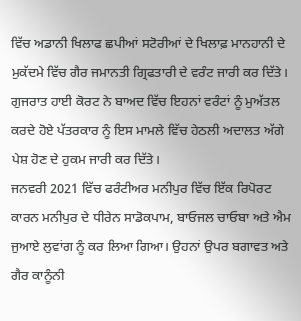ਵਿੱਚ ਅਡਾਨੀ ਖਿਲਾਫ ਛਪੀਆਂ ਸਟੋਰੀਆਂ ਦੇ ਖਿਲਾਫ਼ ਮਾਨਹਾਨੀ ਦੇ ਮੁਕੱਦਮੇ ਵਿੱਚ ਗੈਰ ਜਮਾਨਤੀ ਗ੍ਰਿਫਤਾਰੀ ਦੇ ਵਰੰਟ ਜਾਰੀ ਕਰ ਦਿੱਤੇ। ਗੁਜਰਾਤ ਹਾਈ ਕੋਰਟ ਨੇ ਬਾਅਦ ਵਿੱਚ ਇਹਨਾਂ ਵਰੰਟਾਂ ਨੂੰ ਮੁਅੱਤਲ ਕਰਦੇ ਹੋਏ ਪੱਤਰਕਾਰ ਨੂੰ ਇਸ ਮਾਮਲੇ ਵਿੱਚ ਹੇਠਲੀ ਅਦਾਲਤ ਅੱਗੇ ਪੇਸ਼ ਹੋਣ ਦੇ ਹੁਕਮ ਜਾਰੀ ਕਰ ਦਿੱਤੇ।
ਜਨਵਰੀ 2021 ਵਿੱਚ ਫਰੰਟੀਅਰ ਮਨੀਪੁਰ ਵਿੱਚ ਇੱਕ ਰਿਪੋਰਟ ਕਾਰਨ ਮਨੀਪੁਰ ਦੇ ਧੀਰੇਨ ਸਾਡੋਕਪਾਮ, ਬਾਓਜਲ ਚਾਓਬਾ ਅਤੇ ਐਮ ਜੁਆਏ ਲੁਵਾਂਗ ਨੂੰ ਕਰ ਲਿਆ ਗਿਆ। ਉਹਨਾਂ ਉਪਰ ਬਗਾਵਤ ਅਤੇ ਗੈਰ ਕਾਨੂੰਨੀ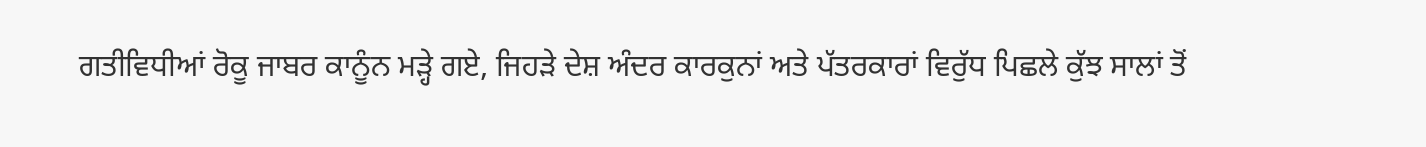ਗਤੀਵਿਧੀਆਂ ਰੋਕੂ ਜਾਬਰ ਕਾਨੂੰਨ ਮੜ੍ਹੇ ਗਏ, ਜਿਹੜੇ ਦੇਸ਼ ਅੰਦਰ ਕਾਰਕੁਨਾਂ ਅਤੇ ਪੱਤਰਕਾਰਾਂ ਵਿਰੁੱਧ ਪਿਛਲੇ ਕੁੱਝ ਸਾਲਾਂ ਤੋਂ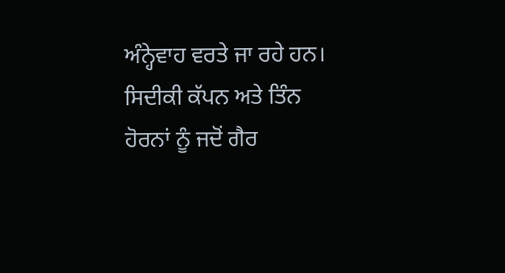ਅੰਨ੍ਹੇਵਾਹ ਵਰਤੇ ਜਾ ਰਹੇ ਹਨ।
ਸਿਦੀਕੀ ਕੱਪਨ ਅਤੇ ਤਿੰਨ ਹੋਰਨਾਂ ਨੂੰ ਜਦੋਂ ਗੈਰ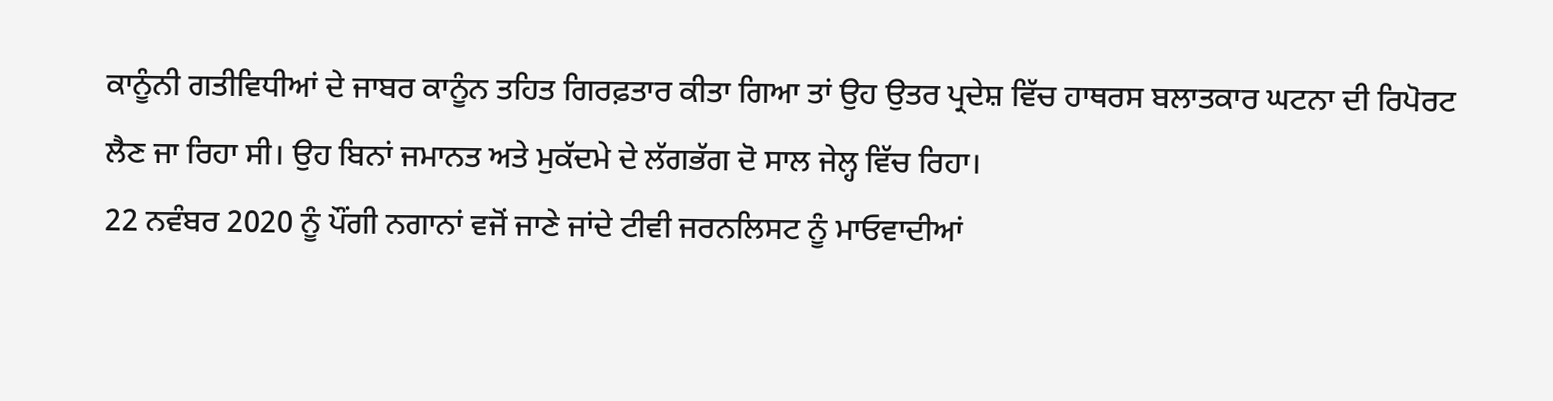ਕਾਨੂੰਨੀ ਗਤੀਵਿਧੀਆਂ ਦੇ ਜਾਬਰ ਕਾਨੂੰਨ ਤਹਿਤ ਗਿਰਫ਼ਤਾਰ ਕੀਤਾ ਗਿਆ ਤਾਂ ਉਹ ਉਤਰ ਪ੍ਰਦੇਸ਼ ਵਿੱਚ ਹਾਥਰਸ ਬਲਾਤਕਾਰ ਘਟਨਾ ਦੀ ਰਿਪੋਰਟ ਲੈਣ ਜਾ ਰਿਹਾ ਸੀ। ਉਹ ਬਿਨਾਂ ਜਮਾਨਤ ਅਤੇ ਮੁਕੱਦਮੇ ਦੇ ਲੱਗਭੱਗ ਦੋ ਸਾਲ ਜੇਲ੍ਹ ਵਿੱਚ ਰਿਹਾ।
22 ਨਵੰਬਰ 2020 ਨੂੰ ਪੌਂਗੀ ਨਗਾਨਾਂ ਵਜੋਂ ਜਾਣੇ ਜਾਂਦੇ ਟੀਵੀ ਜਰਨਲਿਸਟ ਨੂੰ ਮਾਓਵਾਦੀਆਂ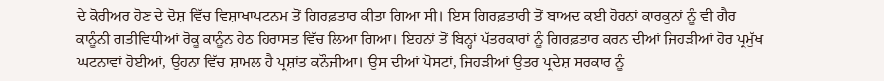ਦੇ ਕੋਰੀਅਰ ਹੋਣ ਦੇ ਦੋਸ਼ ਵਿੱਚ ਵਿਸ਼ਾਖਾਪਟਨਮ ਤੋਂ ਗਿਰਫ਼ਤਾਰ ਕੀਤਾ ਗਿਆ ਸੀ। ਇਸ ਗਿਰਫ਼ਤਾਰੀ ਤੋਂ ਬਾਅਦ ਕਈ ਹੋਰਨਾਂ ਕਾਰਕੁਨਾਂ ਨੂੰ ਵੀ ਗੈਰ ਕਾਨੂੰਨੀ ਗਤੀਵਿਧੀਆਂ ਰੋਕੂ ਕਾਨੂੰਨ ਹੇਠ ਹਿਰਾਸਤ ਵਿੱਚ ਲਿਆ ਗਿਆ। ਇਹਨਾਂ ਤੋਂ ਬਿਨ੍ਹਾਂ ਪੱਤਰਕਾਰਾਂ ਨੂੰ ਗਿਰਫ਼ਤਾਰ ਕਰਨ ਦੀਆਂ ਜਿਹੜੀਆਂ ਹੋਰ ਪ੍ਰਮੁੱਖ ਘਟਨਾਵਾਂ ਹੋਈਆਂ, ਉਹਨਾ ਵਿੱਚ ਸ਼ਾਮਲ ਹੈ ਪ੍ਰਸ਼ਾਂਤ ਕਨੌਜੀਆ। ਉਸ ਦੀਆਂ ਪੋਸਟਾਂ, ਜਿਹੜੀਆਂ ਉਤਰ ਪ੍ਰਦੇਸ਼ ਸਰਕਾਰ ਨੂੰ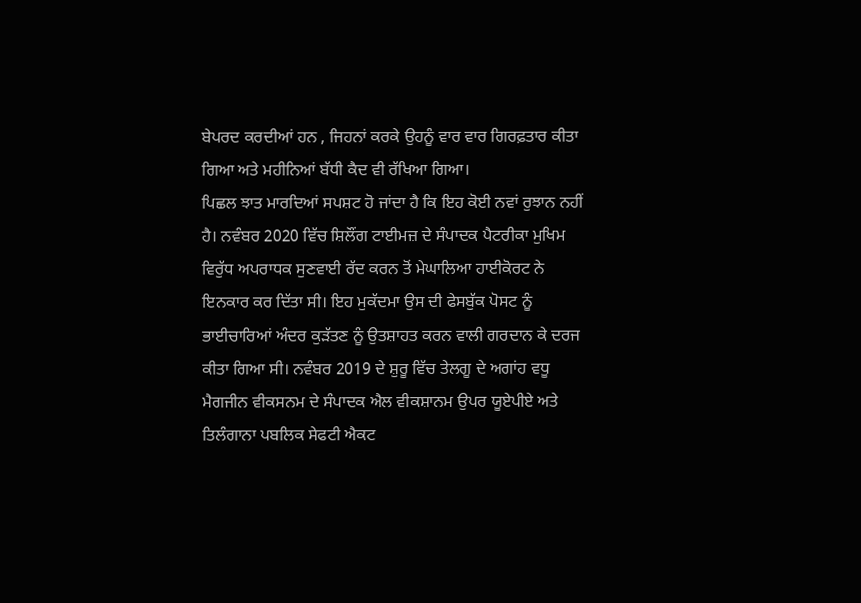ਬੇਪਰਦ ਕਰਦੀਆਂ ਹਨ , ਜਿਹਨਾਂ ਕਰਕੇ ਉਹਨੂੰ ਵਾਰ ਵਾਰ ਗਿਰਫ਼ਤਾਰ ਕੀਤਾ ਗਿਆ ਅਤੇ ਮਹੀਨਿਆਂ ਬੱਧੀ ਕੈਦ ਵੀ ਰੱਖਿਆ ਗਿਆ।
ਪਿਛਲ ਝਾਤ ਮਾਰਦਿਆਂ ਸਪਸ਼ਟ ਹੋ ਜਾਂਦਾ ਹੈ ਕਿ ਇਹ ਕੋਈ ਨਵਾਂ ਰੁਝਾਨ ਨਹੀਂ ਹੈ। ਨਵੰਬਰ 2020 ਵਿੱਚ ਸ਼ਿਲੌਂਗ ਟਾਈਮਜ਼ ਦੇ ਸੰਪਾਦਕ ਪੈਟਰੀਕਾ ਮੁਖਿਮ ਵਿਰੁੱਧ ਅਪਰਾਧਕ ਸੁਣਵਾਈ ਰੱਦ ਕਰਨ ਤੋਂ ਮੇਘਾਲਿਆ ਹਾਈਕੋਰਟ ਨੇ ਇਨਕਾਰ ਕਰ ਦਿੱਤਾ ਸੀ। ਇਹ ਮੁਕੱਦਮਾ ਉਸ ਦੀ ਫੇਸਬੁੱਕ ਪੋਸਟ ਨੂੰ ਭਾਈਚਾਰਿਆਂ ਅੰਦਰ ਕੁੜੱਤਣ ਨੂੰ ਉਤਸ਼ਾਹਤ ਕਰਨ ਵਾਲੀ ਗਰਦਾਨ ਕੇ ਦਰਜ ਕੀਤਾ ਗਿਆ ਸੀ। ਨਵੰਬਰ 2019 ਦੇ ਸ਼ੁਰੂ ਵਿੱਚ ਤੇਲਗੂ ਦੇ ਅਗਾਂਹ ਵਧੂ ਮੈਗਜੀਨ ਵੀਕਸਨਮ ਦੇ ਸੰਪਾਦਕ ਐਲ ਵੀਕਸ਼ਾਨਮ ਉਪਰ ਯੂਏਪੀਏ ਅਤੇ ਤਿਲੰਗਾਨਾ ਪਬਲਿਕ ਸੇਫਟੀ ਐਕਟ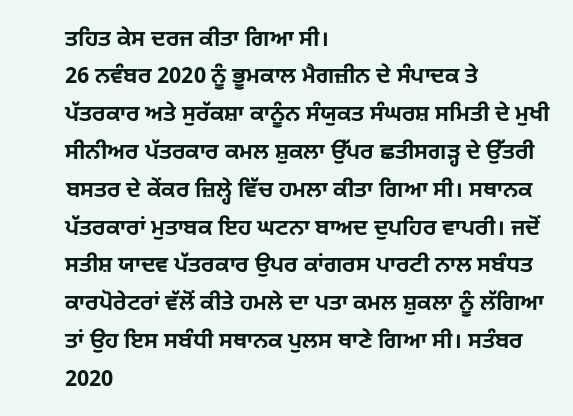ਤਹਿਤ ਕੇਸ ਦਰਜ ਕੀਤਾ ਗਿਆ ਸੀ।
26 ਨਵੰਬਰ 2020 ਨੂੰ ਭੂਮਕਾਲ ਮੈਗਜ਼ੀਨ ਦੇ ਸੰਪਾਦਕ ਤੇ ਪੱਤਰਕਾਰ ਅਤੇ ਸੁਰੱਕਸ਼ਾ ਕਾਨੂੰਨ ਸੰਯੁਕਤ ਸੰਘਰਸ਼ ਸਮਿਤੀ ਦੇ ਮੁਖੀ ਸੀਨੀਅਰ ਪੱਤਰਕਾਰ ਕਮਲ ਸ਼ੁਕਲਾ ਉੱਪਰ ਛਤੀਸਗੜ੍ਹ ਦੇ ਉੱਤਰੀ ਬਸਤਰ ਦੇ ਕੇਂਕਰ ਜ਼ਿਲ੍ਹੇ ਵਿੱਚ ਹਮਲਾ ਕੀਤਾ ਗਿਆ ਸੀ। ਸਥਾਨਕ ਪੱਤਰਕਾਰਾਂ ਮੁਤਾਬਕ ਇਹ ਘਟਨਾ ਬਾਅਦ ਦੁਪਹਿਰ ਵਾਪਰੀ। ਜਦੋਂ ਸਤੀਸ਼ ਯਾਦਵ ਪੱਤਰਕਾਰ ਉਪਰ ਕਾਂਗਰਸ ਪਾਰਟੀ ਨਾਲ ਸਬੰਧਤ ਕਾਰਪੋਰੇਟਰਾਂ ਵੱਲੋਂ ਕੀਤੇ ਹਮਲੇ ਦਾ ਪਤਾ ਕਮਲ ਸ਼ੁਕਲਾ ਨੂੰ ਲੱਗਿਆ ਤਾਂ ਉਹ ਇਸ ਸਬੰਧੀ ਸਥਾਨਕ ਪੁਲਸ ਥਾਣੇ ਗਿਆ ਸੀ। ਸਤੰਬਰ 2020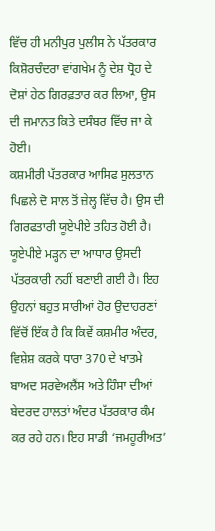ਵਿੱਚ ਹੀ ਮਨੀਪੁਰ ਪੁਲੀਸ ਨੇ ਪੱਤਰਕਾਰ ਕਿਸ਼ੋਰਚੰਦਰਾ ਵਾਂਗਖੇਮ ਨੂੰ ਦੇਸ਼ ਧ੍ਰੋਹ ਦੇ ਦੋਸ਼ਾਂ ਹੇਠ ਗਿਰਫ਼ਤਾਰ ਕਰ ਲਿਆ, ਉਸ ਦੀ ਜਮਾਨਤ ਕਿਤੇ ਦਸੰਬਰ ਵਿੱਚ ਜਾ ਕੇ ਹੋਈ।
ਕਸ਼ਮੀਰੀ ਪੱਤਰਕਾਰ ਆਸਿਫ ਸੁਲਤਾਨ ਪਿਛਲੇ ਦੋ ਸਾਲ ਤੋਂ ਜ਼ੇਲ੍ਹ ਵਿੱਚ ਹੈ। ਉਸ ਦੀ ਗਿਰਫਤਾਰੀ ਯੂਏਪੀਏ ਤਹਿਤ ਹੋਈ ਹੈ। ਯੂਏਪੀਏ ਮੜ੍ਹਨ ਦਾ ਆਧਾਰ ਉਸਦੀ ਪੱਤਰਕਾਰੀ ਨਹੀਂ ਬਣਾਈ ਗਈ ਹੈ। ਇਹ ਉਹਨਾਂ ਬਹੁਤ ਸਾਰੀਆਂ ਹੋਰ ਉਦਾਹਰਣਾਂ ਵਿੱਚੋਂ ਇੱਕ ਹੈ ਕਿ ਕਿਵੇਂ ਕਸ਼ਮੀਰ ਅੰਦਰ, ਵਿਸ਼ੇਸ਼ ਕਰਕੇ ਧਾਰਾ 370 ਦੇ ਖਾਤਮੇ ਬਾਅਦ ਸਰਵੇਅਲੈਂਸ ਅਤੇ ਹਿੰਸਾ ਦੀਆਂ ਬੇਦਰਦ ਹਾਲਤਾਂ ਅੰਦਰ ਪੱਤਰਕਾਰ ਕੰਮ ਕਰ ਰਹੇ ਹਨ। ਇਹ ਸਾਡੀ ‘ਜਮਹੂਰੀਅਤ’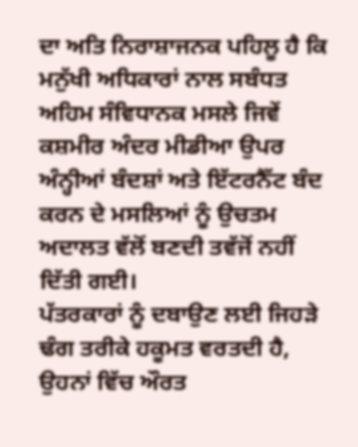ਦਾ ਅਤਿ ਨਿਰਾਸ਼ਾਜਨਕ ਪਹਿਲੂ ਹੈ ਕਿ ਮਨੁੱਖੀ ਅਧਿਕਾਰਾਂ ਨਾਲ ਸਬੰਧਤ ਅਹਿਮ ਸੰਵਿਧਾਨਕ ਮਸਲੇ ਜਿਵੇਂ ਕਸ਼ਮੀਰ ਅੰਦਰ ਮੀਡੀਆ ਉਪਰ ਅੰਨ੍ਹੀਆਂ ਬੰਦਸ਼ਾਂ ਅਤੇ ਇੱਟਰਨੈੱਟ ਬੰਦ ਕਰਨ ਦੇ ਮਸਲਿਆਂ ਨੂੰ ਉਚਤਮ ਅਦਾਲਤ ਵੱਲੋਂ ਬਣਦੀ ਤਵੱਜੋਂ ਨਹੀਂ ਦਿੱਤੀ ਗਈ।
ਪੱਤਰਕਾਰਾਂ ਨੂੰ ਦਬਾਉਣ ਲਈ ਜਿਹੜੇ ਢੰਗ ਤਰੀਕੇ ਹਕੂਮਤ ਵਰਤਦੀ ਹੈ, ਉਹਨਾਂ ਵਿੱਚ ਔਰਤ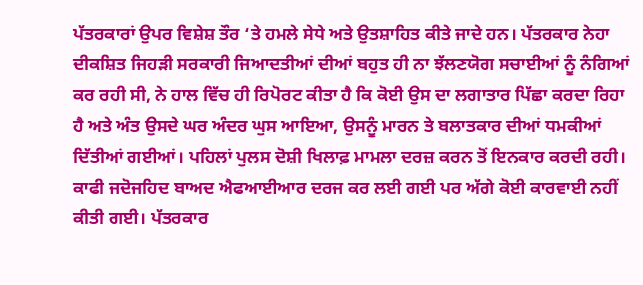ਪੱਤਰਕਾਰਾਂ ਉਪਰ ਵਿਸ਼ੇਸ਼ ਤੌਰ ‘ਤੇ ਹਮਲੇ ਸੇਧੇ ਅਤੇ ਉਤਸ਼ਾਹਿਤ ਕੀਤੇ ਜਾਦੇ ਹਨ। ਪੱਤਰਕਾਰ ਨੇਹਾ ਦੀਕਸ਼ਿਤ ਜਿਹੜੀ ਸਰਕਾਰੀ ਜਿਆਦਤੀਆਂ ਦੀਆਂ ਬਹੁਤ ਹੀ ਨਾ ਝੱਲਣਯੋਗ ਸਚਾਈਆਂ ਨੂੰ ਨੰਗਿਆਂ ਕਰ ਰਹੀ ਸੀ, ਨੇ ਹਾਲ ਵਿੱਚ ਹੀ ਰਿਪੋਰਟ ਕੀਤਾ ਹੈ ਕਿ ਕੋਈ ਉਸ ਦਾ ਲਗਾਤਾਰ ਪਿੱਛਾ ਕਰਦਾ ਰਿਹਾ ਹੈ ਅਤੇ ਅੰਤ ਉਸਦੇ ਘਰ ਅੰਦਰ ਘੁਸ ਆਇਆ, ਉਸਨੂੰ ਮਾਰਨ ਤੇ ਬਲਾਤਕਾਰ ਦੀਆਂ ਧਮਕੀਆਂ ਦਿੱਤੀਆਂ ਗਈਆਂ। ਪਹਿਲਾਂ ਪੁਲਸ ਦੋਸ਼ੀ ਖਿਲਾਫ਼ ਮਾਮਲਾ ਦਰਜ਼ ਕਰਨ ਤੋਂ ਇਨਕਾਰ ਕਰਦੀ ਰਹੀ। ਕਾਫੀ ਜਦੋਜਹਿਦ ਬਾਅਦ ਐਫਆਈਆਰ ਦਰਜ ਕਰ ਲਈ ਗਈ ਪਰ ਅੱਗੇ ਕੋਈ ਕਾਰਵਾਈ ਨਹੀਂ ਕੀਤੀ ਗਈ। ਪੱਤਰਕਾਰ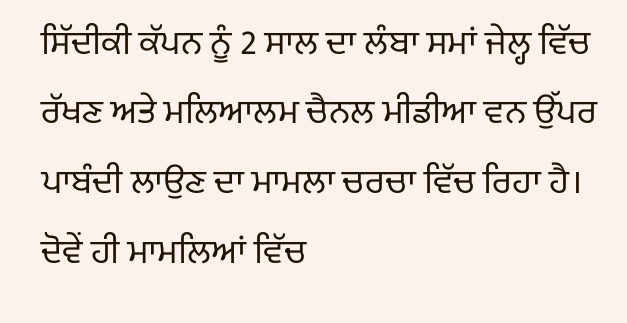ਸਿੱਦੀਕੀ ਕੱਪਨ ਨੂੰ 2 ਸਾਲ ਦਾ ਲੰਬਾ ਸਮਾਂ ਜੇਲ੍ਹ ਵਿੱਚ ਰੱਖਣ ਅਤੇ ਮਲਿਆਲਮ ਚੈਨਲ ਮੀਡੀਆ ਵਨ ਉੱਪਰ ਪਾਬੰਦੀ ਲਾਉਣ ਦਾ ਮਾਮਲਾ ਚਰਚਾ ਵਿੱਚ ਰਿਹਾ ਹੈ। ਦੋਵੇਂ ਹੀ ਮਾਮਲਿਆਂ ਵਿੱਚ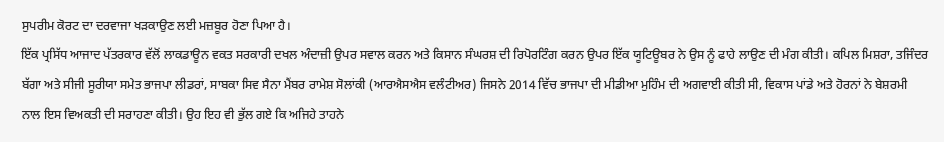ਸੁਪਰੀਮ ਕੋਰਟ ਦਾ ਦਰਵਾਜਾ ਖੜਕਾਉਣ ਲਈ ਮਜ਼ਬੂਰ ਹੋਣਾ ਪਿਆ ਹੈ।
ਇੱਕ ਪ੍ਰਸਿੱਧ ਆਜਾਦ ਪੱਤਰਕਾਰ ਵੱਲੋਂ ਲਾਕਡਾਊਨ ਵਕਤ ਸਰਕਾਰੀ ਦਖਲ ਅੰਦਾਜ਼ੀ ਉਪਰ ਸਵਾਲ ਕਰਨ ਅਤੇ ਕਿਸਾਨ ਸੰਘਰਸ਼ ਦੀ ਰਿਪੋਰਟਿੰਗ ਕਰਨ ਉਪਰ ਇੱਕ ਯੂਟਿਊਬਰ ਨੇ ਉਸ ਨੂੰ ਫਾਹੇ ਲਾਉਣ ਦੀ ਮੰਗ ਕੀਤੀ। ਕਪਿਲ ਮਿਸ਼ਰਾ, ਤਜਿੰਦਰ ਬੱਗਾ ਅਤੇ ਸੀਜੀ ਸੂਰੀਯਾ ਸਮੇਤ ਭਾਜਪਾ ਲੀਡਰਾਂ, ਸਾਬਕਾ ਸਿਵ ਸੈਨਾ ਮੈਂਬਰ ਰਾਮੇਸ਼ ਸੋਲਾਂਕੀ (ਆਰਐਸਐਸ ਵਲੰਟੀਅਰ) ਜਿਸਨੇ 2014 ਵਿੱਚ ਭਾਜਪਾ ਦੀ ਮੀਡੀਆ ਮੁਹਿੰਮ ਦੀ ਅਗਵਾਈ ਕੀਤੀ ਸੀ, ਵਿਕਾਸ ਪਾਂਡੇ ਅਤੇ ਹੋਰਨਾਂ ਨੇ ਬੇਸ਼ਰਮੀ ਨਾਲ ਇਸ ਵਿਅਕਤੀ ਦੀ ਸਰਾਹਣਾ ਕੀਤੀ। ਉਹ ਇਹ ਵੀ ਭੁੱਲ ਗਏ ਕਿ ਅਜਿਹੇ ਤਾਹਨੇ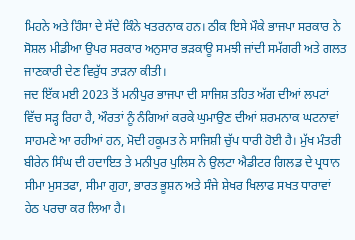ਮਿਹਨੇ ਅਤੇ ਹਿੰਸਾ ਦੇ ਸੱਦੇ ਕਿੰਨੇ ਖਤਰਨਾਕ ਹਨ। ਠੀਕ ਇਸੇ ਮੌਕੇ ਭਾਜਪਾ ਸਰਕਾਰ ਨੇ ਸੋਸ਼ਲ ਮੀਡੀਆ ਉਪਰ ਸਰਕਾਰ ਅਨੁਸਾਰ ਭੜਕਾਊ ਸਮਝੀ ਜਾਂਦੀ ਸਮੱਗਰੀ ਅਤੇ ਗਲਤ ਜਾਣਕਾਰੀ ਦੇਣ ਵਿਰੁੱਧ ਤਾੜਨਾ ਕੀਤੀ।
ਜਦ ਇੱਕ ਮਈ 2023 ਤੋਂ ਮਨੀਪੁਰ ਭਾਜਪਾ ਦੀ ਸਾਜਿਸ਼ ਤਹਿਤ ਅੱਗ ਦੀਆਂ ਲਪਟਾਂ ਵਿੱਚ ਸੜ੍ਹ ਰਿਹਾ ਹੈ, ਔਰਤਾਂ ਨੂੰ ਨੰਗਿਆਂ ਕਰਕੇ ਘੁਮਾਉਣ ਦੀਆਂ ਸ਼ਰਮਨਾਕ ਘਟਨਾਵਾਂ ਸਾਹਮਣੇ ਆ ਰਹੀਆਂ ਹਨ, ਮੋਦੀ ਹਕੂਮਤ ਨੇ ਸਾਜਿਸ਼ੀ ਚੁੱਪ ਧਾਰੀ ਹੋਈ ਹੈ। ਮੁੱਖ ਮੰਤਰੀ ਬੀਰੇਨ ਸਿੰਘ ਦੀ ਹਦਾਇਤ ਤੇ ਮਨੀਪੁਰ ਪੁਲਿਸ ਨੇ ਉਲਟਾ ਐਡੀਟਰ ਗਿਲਡ ਦੇ ਪ੍ਰਧਾਨ ਸੀਮਾ ਮੁਸਤਫਾ, ਸੀਮਾ ਗੁਹਾ, ਭਾਰਤ ਭੂਸ਼ਨ ਅਤੇ ਸੰਜੇ ਸ਼ੇਖਰ ਖਿਲਾਫ ਸਖਤ ਧਾਰਾਵਾਂ ਹੇਠ ਪਰਚਾ ਕਰ ਲਿਆ ਹੈ।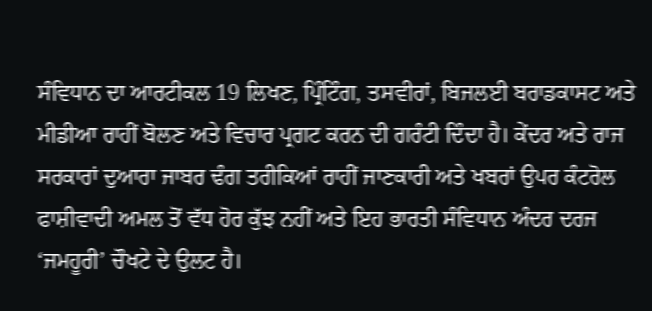ਸੰਵਿਧਾਨ ਦਾ ਆਰਟੀਕਲ 19 ਲਿਖਣ, ਪ੍ਰਿੰਟਿੰਗ, ਤਸਵੀਰਾਂ, ਬਿਜਲਈ ਬਰਾਡਕਾਸਟ ਅਤੇ ਮੀਡੀਆ ਰਾਹੀਂ ਬੋਲਣ ਅਤੇ ਵਿਚਾਰ ਪ੍ਰਗਟ ਕਰਨ ਦੀ ਗਰੰਟੀ ਦਿੰਦਾ ਹੈ। ਕੇਂਦਰ ਅਤੇ ਰਾਜ ਸਰਕਾਰਾਂ ਦੁਆਰਾ ਜਾਬਰ ਢੰਗ ਤਰੀਕਿਆਂ ਰਾਹੀਂ ਜਾਣਕਾਰੀ ਅਤੇ ਖਬਰਾਂ ਉਪਰ ਕੰਟਰੋਲ ਫਾਸ਼ੀਵਾਦੀ ਅਮਲ ਤੋਂ ਵੱਧ ਹੋਰ ਕੁੱਝ ਨਹੀਂ ਅਤੇ ਇਹ ਭਾਰਤੀ ਸੰਵਿਧਾਨ ਅੰਦਰ ਦਰਜ ‘ਜਮਹੂਰੀ’ ਚੌਖਟੇ ਦੇ ਉਲਟ ਹੈ।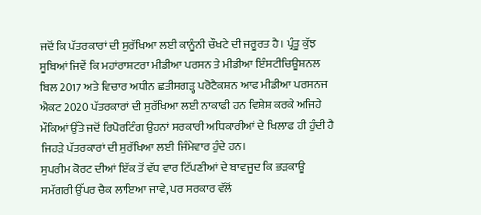ਜਦੋਂ ਕਿ ਪੱਤਰਕਾਰਾਂ ਦੀ ਸੁਰੱਖਿਆ ਲਈ ਕਾਨੂੰਨੀ ਚੌਖਟੇ ਦੀ ਜਰੂਰਤ ਹੈ। ਪ੍ਰੰਤੂ ਕੁੱਝ ਸੂਬਿਆਂ ਜਿਵੇਂ ਕਿ ਮਹਾਂਰਾਸ਼ਟਰਾ ਮੀਡੀਆ ਪਰਸਨ ਤੇ ਮੀਡੀਆ ਇੰਸਟੀਚਿਊਸ਼ਨਲ ਬਿਲ 2017 ਅਤੇ ਵਿਚਾਰ ਅਧੀਨ ਛਤੀਸਗੜ੍ਹ ਪਰੋਟੈਕਸ਼ਨ ਆਫ ਮੀਡੀਆ ਪਰਸਨਜ ਐਕਟ 2020 ਪੱਤਰਕਾਰਾਂ ਦੀ ਸੁਰੱਖਿਆ ਲਈ ਨਾਕਾਫੀ ਹਨ ਵਿਸ਼ੇਸ਼ ਕਰਕੇ ਅਜਿਹੇ ਮੌਕਿਆਂ ਉੱਤੇ ਜਦੋਂ ਰਿਪੋਰਟਿੰਗ ਉਹਨਾਂ ਸਰਕਾਰੀ ਅਧਿਕਾਰੀਆਂ ਦੇ ਖਿਲਾਫ ਹੀ ਹੁੰਦੀ ਹੈ ਜਿਹੜੇ ਪੱਤਰਕਾਰਾਂ ਦੀ ਸੁਰੱਖਿਆ ਲਈ ਜਿੰਮੇਵਾਰ ਹੁੰਦੇ ਹਨ।
ਸੁਪਰੀਮ ਕੋਰਟ ਦੀਆਂ ਇੱਕ ਤੋਂ ਵੱਧ ਵਾਰ ਟਿੱਪਣੀਆਂ ਦੇ ਬਾਵਜੂਦ ਕਿ ਭੜਕਾਊ ਸਮੱਗਰੀ ਉੱਪਰ ਚੈਕ ਲਾਇਆ ਜਾਵੇ, ਪਰ ਸਰਕਾਰ ਵੱਲੋਂ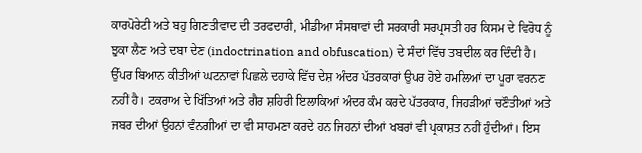ਕਾਰਪੋਰੇਟੀ ਅਤੇ ਬਹੁ ਗਿਣਤੀਵਾਦ ਦੀ ਤਰਫਦਾਰੀ, ਮੀਡੀਆ ਸੰਸਥਾਵਾਂ ਦੀ ਸਰਕਾਰੀ ਸਰਪ੍ਰਸਤੀ ਹਰ ਕਿਸਮ ਦੇ ਵਿਰੋਧ ਨੂੰ ਝੁਕਾ ਲੈਣ ਅਤੇ ਦਬਾ ਦੇਣ (indoctrination and obfuscation) ਦੇ ਸੰਦਾਂ ਵਿੱਚ ਤਬਦੀਲ ਕਰ ਦਿੰਦੀ ਹੈ। ਉੱਪਰ ਬਿਆਨ ਕੀਤੀਆਂ ਘਟਨਾਵਾਂ ਪਿਛਲੇ ਦਹਾਕੇ ਵਿੱਚ ਦੇਸ਼ ਅੰਦਰ ਪੱਤਰਕਾਰਾਂ ਉਪਰ ਹੋਏ ਹਮਲਿਆਂ ਦਾ ਪੂਰਾ ਵਰਨਣ ਨਹੀਂ ਹੈ। ਟਕਰਾਅ ਦੇ ਖਿੱਤਿਆਂ ਅਤੇ ਗੈਰ ਸ਼ਹਿਰੀ ਇਲਾਕਿਆਂ ਅੰਦਰ ਕੰਮ ਕਰਦੇ ਪੱਤਰਕਾਰ, ਜਿਹੜੀਆਂ ਚਣੌਤੀਆਂ ਅਤੇ ਜਬਰ ਦੀਆਂ ਉਹਨਾਂ ਵੰਨਗੀਆਂ ਦਾ ਵੀ ਸਾਹਮਣਾ ਕਰਦੇ ਹਨ ਜਿਹਨਾਂ ਦੀਆਂ ਖਬਰਾਂ ਵੀ ਪ੍ਰਕਾਸ਼ਤ ਨਹੀਂ ਹੁੰਦੀਆਂ। ਇਸ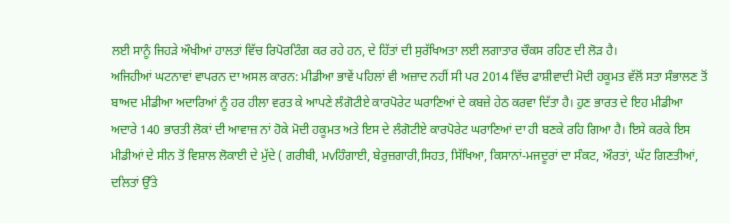ਲਈ ਸਾਨੂੰ ਜਿਹੜੇ ਔਖੀਆਂ ਹਾਲਤਾਂ ਵਿੱਚ ਰਿਪੋਰਟਿੰਗ ਕਰ ਰਹੇ ਹਨ, ਦੇ ਹਿੱਤਾਂ ਦੀ ਸੁਰੱਖਿਅਤਾ ਲਈ ਲਗਾਤਾਰ ਚੌਕਸ ਰਹਿਣ ਦੀ ਲੋੜ ਹੈ।
ਅਜਿਹੀਆਂ ਘਟਨਾਵਾਂ ਵਾਪਰਨ ਦਾ ਅਸਲ ਕਾਰਨ: ਮੀਡੀਆ ਭਾਵੇਂ ਪਹਿਲਾਂ ਵੀ ਅਜ਼ਾਦ ਨਹੀਂ ਸੀ ਪਰ 2014 ਵਿੱਚ ਫਾਸ਼ੀਵਾਦੀ ਮੋਦੀ ਹਕੂਮਤ ਵੱਲੋਂ ਸਤਾ ਸੰਭਾਲਣ ਤੋਂ ਬਾਅਦ ਮੀਡੀਆ ਅਦਾਰਿਆਂ ਨੂੰ ਹਰ ਹੀਲਾ ਵਰਤ ਕੇ ਆਪਣੇ ਲੰਗੋਟੀਏ ਕਾਰਪੋਰੇਟ ਘਰਾਣਿਆਂ ਦੇ ਕਬਜ਼ੇ ਹੇਠ ਕਰਵਾ ਦਿੱਤਾ ਹੈ। ਹੁਣ ਭਾਰਤ ਦੇ ਇਹ ਮੀਡੀਆ ਅਦਾਰੇ 140 ਭਾਰਤੀ ਲੋਕਾਂ ਦੀ ਆਵਾਜ਼ ਨਾਂ ਹੋਕੇ ਮੋਦੀ ਹਕੂਮਤ ਅਤੇ ਇਸ ਦੇ ਲੰਗੋਟੀਏ ਕਾਰਪੋਰੇਟ ਘਰਾਣਿਆਂ ਦਾ ਹੀ ਬਣਕੇ ਰਹਿ ਗਿਆ ਹੈ। ਇਸੇ ਕਰਕੇ ਇਸ ਮੀਡੀਆਂ ਦੇ ਸੀਨ ਤੋਂ ਵਿਸ਼ਾਲ ਲੋਕਾਈ ਦੇ ਮੁੱਦੇ ( ਗਰੀਬੀ, ਮvਹਿੰਗਾਈ, ਬੇਰੁਜ਼ਗਾਰੀ,ਸਿਹਤ, ਸਿੱਖਿਆ, ਕਿਸਾਨਾਂ-ਮਜਦੂਰਾਂ ਦਾ ਸੰਕਟ, ਔਰਤਾਂ, ਘੱਟ ਗਿਣਤੀਆਂ, ਦਲਿਤਾਂ ਉੱਤੇ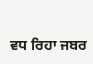ਵਧ ਰਿਹਾ ਜਬਰ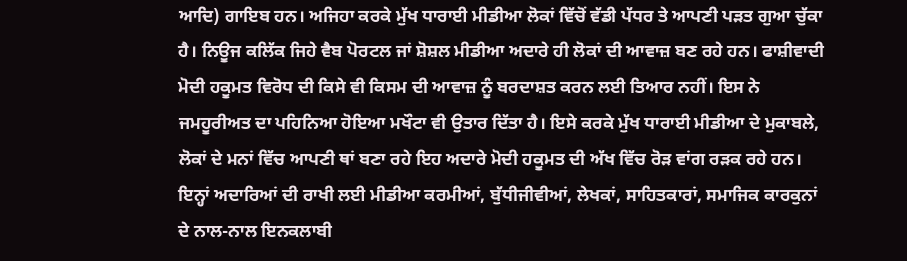ਆਦਿ) ਗਾਇਬ ਹਨ। ਅਜਿਹਾ ਕਰਕੇ ਮੁੱਖ ਧਾਰਾਈ ਮੀਡੀਆ ਲੋਕਾਂ ਵਿੱਚੋਂ ਵੱਡੀ ਪੱਧਰ ਤੇ ਆਪਣੀ ਪੜਤ ਗੁਆ ਚੁੱਕਾ ਹੈ। ਨਿਊਜ ਕਲਿੱਕ ਜਿਹੇ ਵੈਬ ਪੋਰਟਲ ਜਾਂ ਸ਼ੋਸ਼ਲ ਮੀਡੀਆ ਅਦਾਰੇ ਹੀ ਲੋਕਾਂ ਦੀ ਆਵਾਜ਼ ਬਣ ਰਹੇ ਹਨ। ਫਾਸ਼ੀਵਾਦੀ ਮੋਦੀ ਹਕੂਮਤ ਵਿਰੋਧ ਦੀ ਕਿਸੇ ਵੀ ਕਿਸਮ ਦੀ ਆਵਾਜ਼ ਨੂੰ ਬਰਦਾਸ਼ਤ ਕਰਨ ਲਈ ਤਿਆਰ ਨਹੀਂ। ਇਸ ਨੇ ਜਮਹੂਰੀਅਤ ਦਾ ਪਹਿਨਿਆ ਹੋਇਆ ਮਖੌਟਾ ਵੀ ਉਤਾਰ ਦਿੱਤਾ ਹੈ। ਇਸੇ ਕਰਕੇ ਮੁੱਖ ਧਾਰਾਈ ਮੀਡੀਆ ਦੇ ਮੁਕਾਬਲੇ, ਲੋਕਾਂ ਦੇ ਮਨਾਂ ਵਿੱਚ ਆਪਣੀ ਥਾਂ ਬਣਾ ਰਹੇ ਇਹ ਅਦਾਰੇ ਮੋਦੀ ਹਕੂਮਤ ਦੀ ਅੱਖ ਵਿੱਚ ਰੋੜ ਵਾਂਗ ਰੜਕ ਰਹੇ ਹਨ। ਇਨ੍ਹਾਂ ਅਦਾਰਿਆਂ ਦੀ ਰਾਖੀ ਲਈ ਮੀਡੀਆ ਕਰਮੀਆਂ, ਬੁੱਧੀਜੀਵੀਆਂ, ਲੇਖਕਾਂ, ਸਾਹਿਤਕਾਰਾਂ, ਸਮਾਜਿਕ ਕਾਰਕੁਨਾਂ ਦੇ ਨਾਲ-ਨਾਲ ਇਨਕਲਾਬੀ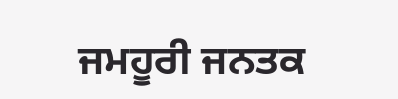ਜਮਹੂਰੀ ਜਨਤਕ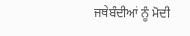ਜਥੇਬੰਦੀਆਂ ਨੂੰ ਮੋਦੀ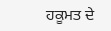ਹਕੂਮਤ ਦੇ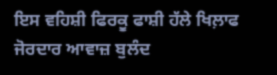ਇਸ ਵਹਿਸ਼ੀ ਫਿਰਕੂ ਫਾਸ਼ੀ ਹੱਲੇ ਖਿਲ਼ਾਫ ਜੋਰਦਾਰ ਆਵਾਜ਼ ਬੁਲੰਦ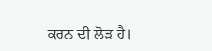ਕਰਨ ਦੀ ਲੋੜ ਹੈ।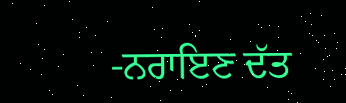-ਨਰਾਇਣ ਦੱਤ